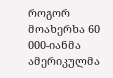როგორ მოახერხა 60 000-იანმა ამერიკულმა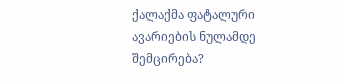ქალაქმა ფატალური ავარიების ნულამდე შემცირება?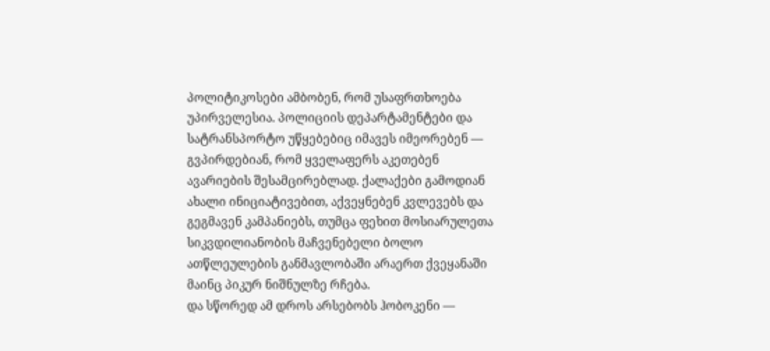პოლიტიკოსები ამბობენ, რომ უსაფრთხოება უპირველესია. პოლიციის დეპარტამენტები და სატრანსპორტო უწყებებიც იმავეს იმეორებენ — გვპირდებიან, რომ ყველაფერს აკეთებენ ავარიების შესამცირებლად. ქალაქები გამოდიან ახალი ინიციატივებით, აქვეყნებენ კვლევებს და გეგმავენ კამპანიებს, თუმცა ფეხით მოსიარულეთა სიკვდილიანობის მაჩვენებელი ბოლო ათწლეულების განმავლობაში არაერთ ქვეყანაში მაინც პიკურ ნიშნულზე რჩება.
და სწორედ ამ დროს არსებობს ჰობოკენი —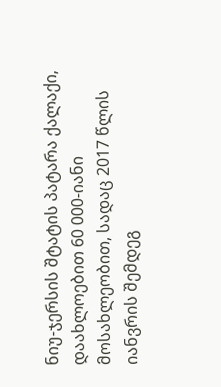ნიუ-ჯერსის შტატის პატარა ქალაქი, დაახლოებით 60 000-იანი მოსახლეობით, სადაც 2017 წლის იანვრის შემდეგ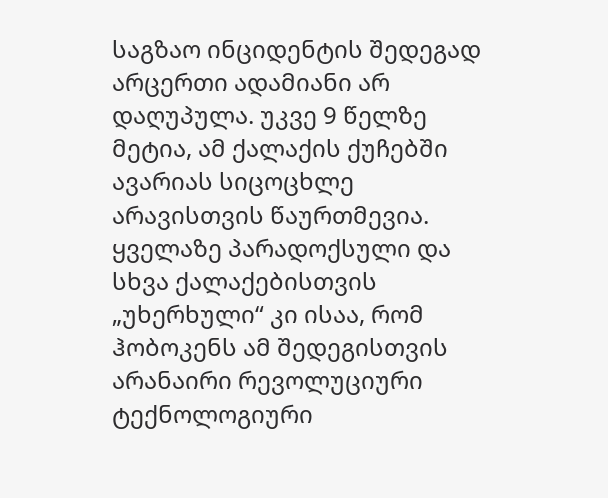საგზაო ინციდენტის შედეგად არცერთი ადამიანი არ დაღუპულა. უკვე 9 წელზე მეტია, ამ ქალაქის ქუჩებში ავარიას სიცოცხლე არავისთვის წაურთმევია.
ყველაზე პარადოქსული და სხვა ქალაქებისთვის „უხერხული“ კი ისაა, რომ ჰობოკენს ამ შედეგისთვის არანაირი რევოლუციური ტექნოლოგიური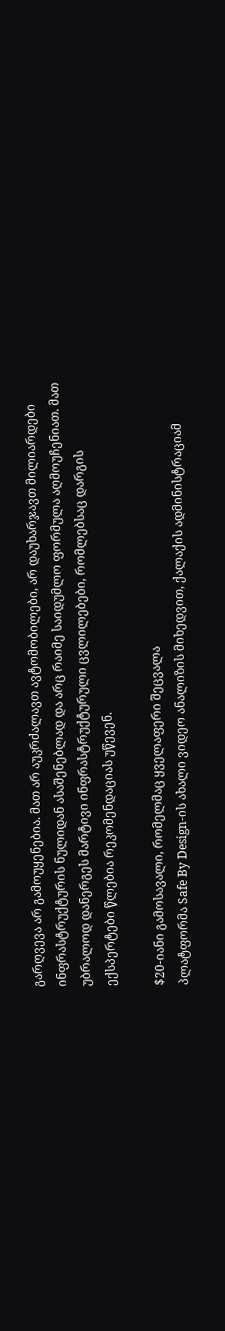გარღვევა არ გამოუყენებია. მათ არ აუკრძალავთ ავტომობილები, არ დაუხარჯავთ მილიარდები ინფრასტრუქტურის ნულიდან ასაშენებლად და არც რაიმე საიდუმლო ფორმულა აღმოუჩენიათ. მათ უბრალოდ დანერგეს მარტივი ინფრასტრუქტურული ცვლილებები, რომლებსაც დარგის ექსპერტები წლებია რეკომენდაციას უწევენ.

$20-იანი გამოსავალი, რომელმაც ყველაფერი შეცვალა
პლატფორმა Safe By Design-ის ახალი ვიდეო ანალიზის მიხედვით, ქალაქის ადმინისტრაციამ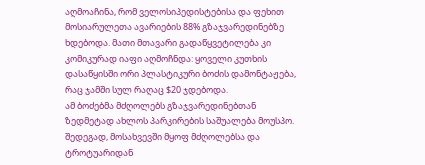აღმოაჩინა, რომ ველოსიპედისტებისა და ფეხით მოსიარულეთა ავარიების 88% გზაჯვარედინებზე ხდებოდა. მათი მთავარი გადაწყვეტილება კი კომიკურად იაფი აღმოჩნდა: ყოველი კუთხის დასაწყისში ორი პლასტიკური ბოძის დამონტაჟება, რაც ჯამში სულ რაღაც $20 ჯდებოდა.
ამ ბოძებმა მძღოლებს გზაჯვარედინებთან ზედმეტად ახლოს პარკირების საშუალება მოუსპო. შედეგად, მოსახვევში მყოფ მძღოლებსა და ტროტუარიდან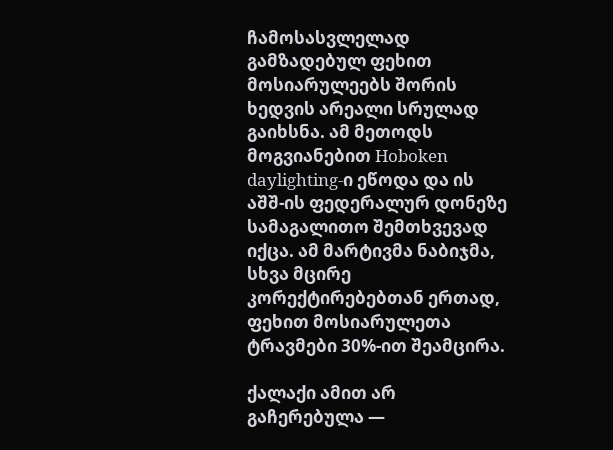ჩამოსასვლელად გამზადებულ ფეხით მოსიარულეებს შორის ხედვის არეალი სრულად გაიხსნა. ამ მეთოდს მოგვიანებით Hoboken daylighting-ი ეწოდა და ის აშშ-ის ფედერალურ დონეზე სამაგალითო შემთხვევად იქცა. ამ მარტივმა ნაბიჯმა, სხვა მცირე კორექტირებებთან ერთად, ფეხით მოსიარულეთა ტრავმები 30%-ით შეამცირა.

ქალაქი ამით არ გაჩერებულა —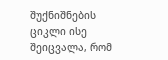შუქნიშნების ციკლი ისე შეიცვალა, რომ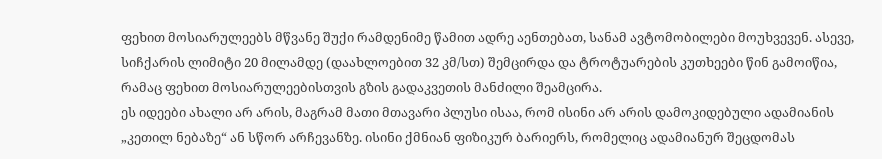ფეხით მოსიარულეებს მწვანე შუქი რამდენიმე წამით ადრე აენთებათ, სანამ ავტომობილები მოუხვევენ. ასევე, სიჩქარის ლიმიტი 20 მილამდე (დაახლოებით 32 კმ/სთ) შემცირდა და ტროტუარების კუთხეები წინ გამოიწია, რამაც ფეხით მოსიარულეებისთვის გზის გადაკვეთის მანძილი შეამცირა.
ეს იდეები ახალი არ არის, მაგრამ მათი მთავარი პლუსი ისაა, რომ ისინი არ არის დამოკიდებული ადამიანის „კეთილ ნებაზე“ ან სწორ არჩევანზე. ისინი ქმნიან ფიზიკურ ბარიერს, რომელიც ადამიანურ შეცდომას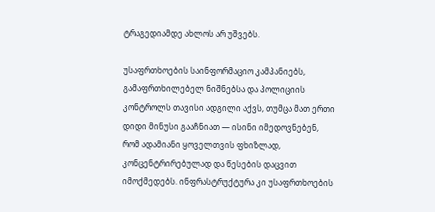ტრაგედიამდე ახლოს არ უშვებს.

უსაფრთხოების საინფორმაციო კამპანიებს, გამაფრთხილებელ ნიშნებსა და პოლიციის კონტროლს თავისი ადგილი აქვს, თუმცა მათ ერთი დიდი მინუსი გააჩნიათ — ისინი იმედოვნებენ, რომ ადამიანი ყოველთვის ფხიზლად, კონცენტრირებულად და წესების დაცვით იმოქმედებს. ინფრასტრუქტურა კი უსაფრთხოების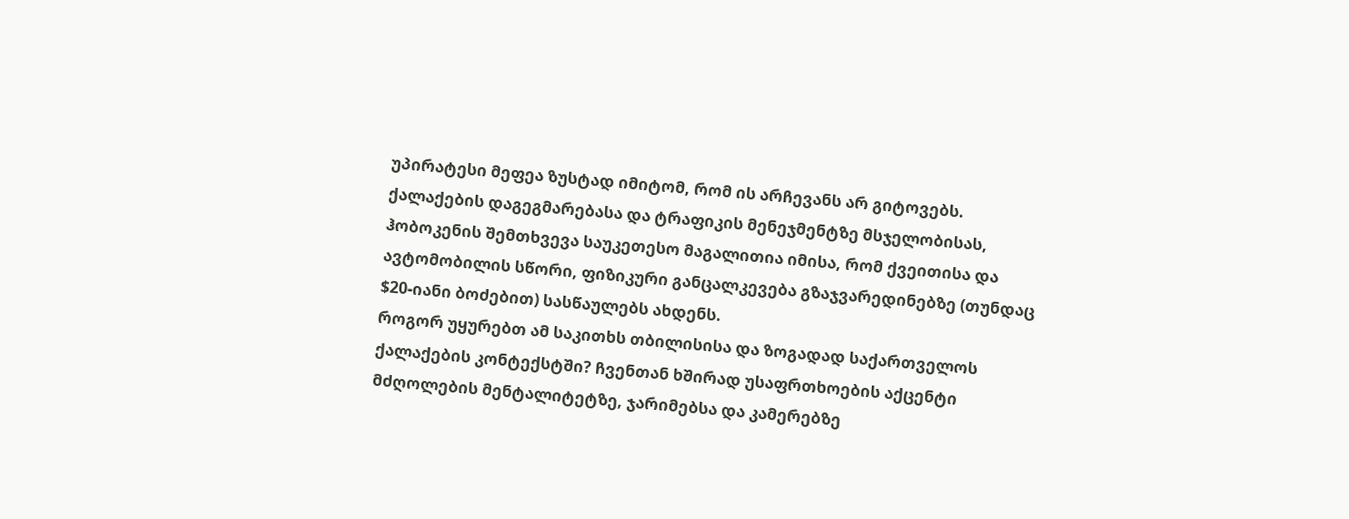უპირატესი მეფეა ზუსტად იმიტომ, რომ ის არჩევანს არ გიტოვებს.
ქალაქების დაგეგმარებასა და ტრაფიკის მენეჯმენტზე მსჯელობისას, ჰობოკენის შემთხვევა საუკეთესო მაგალითია იმისა, რომ ქვეითისა და ავტომობილის სწორი, ფიზიკური განცალკევება გზაჯვარედინებზე (თუნდაც $20-იანი ბოძებით) სასწაულებს ახდენს.
როგორ უყურებთ ამ საკითხს თბილისისა და ზოგადად საქართველოს ქალაქების კონტექსტში? ჩვენთან ხშირად უსაფრთხოების აქცენტი მძღოლების მენტალიტეტზე, ჯარიმებსა და კამერებზე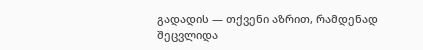გადადის — თქვენი აზრით, რამდენად შეცვლიდა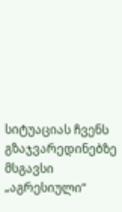სიტუაციას ჩვენს გზაჯვარედინებზე მსგავსი „აგრესიული“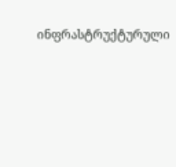ინფრასტრუქტურული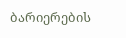ბარიერების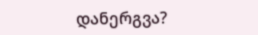დანერგვა?